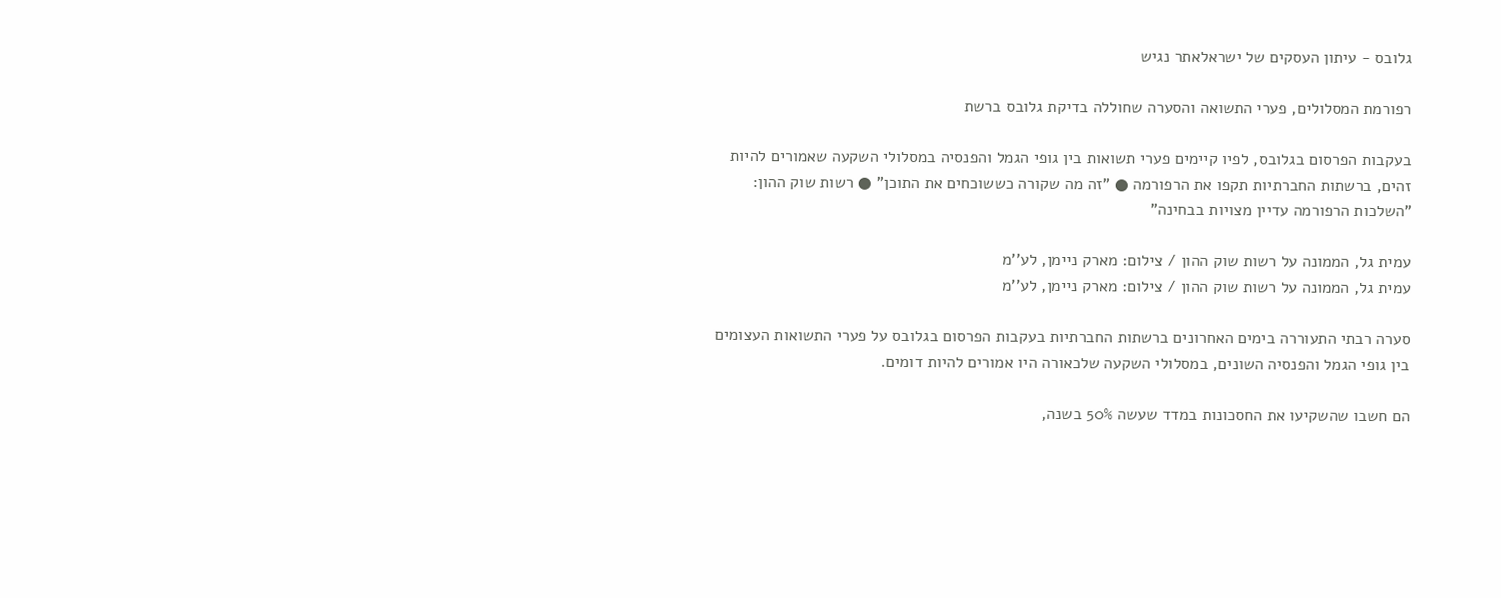גלובס - עיתון העסקים של ישראלאתר נגיש

רפורמת המסלולים, פערי התשואה והסערה שחוללה בדיקת גלובס ברשת

בעקבות הפרסום בגלובס, לפיו קיימים פערי תשואות בין גופי הגמל והפנסיה במסלולי השקעה שאמורים להיות זהים, ברשתות החברתיות תקפו את הרפורמה ● "זה מה שקורה כששוכחים את התוכן" ● רשות שוק ההון: "השלכות הרפורמה עדיין מצויות בבחינה"

עמית גל, הממונה על רשות שוק ההון / צילום: מארק ניימן, לע''מ
עמית גל, הממונה על רשות שוק ההון / צילום: מארק ניימן, לע''מ

סערה רבתי התעוררה בימים האחרונים ברשתות החברתיות בעקבות הפרסום בגלובס על פערי התשואות העצומים בין גופי הגמל והפנסיה השונים, במסלולי השקעה שלכאורה היו אמורים להיות דומים.

הם חשבו שהשקיעו את החסכונות במדד שעשה 50% בשנה,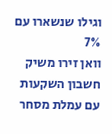וגילו שנשארו עם 7%
וואן זירו משיק חשבון השקעות עם עמלת מסחר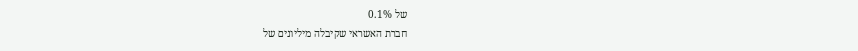של 0.1%
חברת האשראי שקיבלה מיליונים של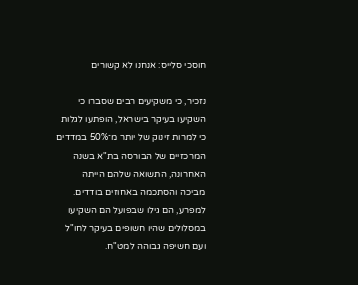חוסכי סלייס: אנחנו לא קשורים

נזכיר, כי משקיעים רבים שסברו כי השקיעו בעיקר בישראל, הופתעו לגלות כי למרות זינוק של יותר מ־50% במדדים המרכזיים של הבורסה בת"א בשנה האחרונה, התשואה שלהם הייתה מביכה והסתכמה באחוזים בודדים. למפרע, הם גילו שבפועל הם השקיעו במסלולים שהיו חשופים בעיקר לחו"ל ועם חשיפה גבוהה למט"ח.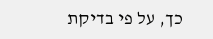כך, על פי בדיקת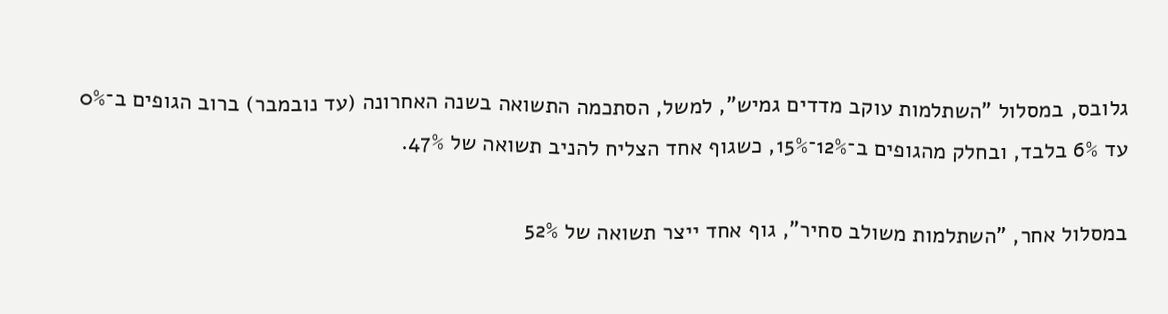גלובס, במסלול "השתלמות עוקב מדדים גמיש", למשל, הסתכמה התשואה בשנה האחרונה (עד נובמבר) ברוב הגופים ב־0% עד 6% בלבד, ובחלק מהגופים ב־12%־15%, כשגוף אחד הצליח להניב תשואה של 47%.

במסלול אחר, "השתלמות משולב סחיר", גוף אחד ייצר תשואה של 52%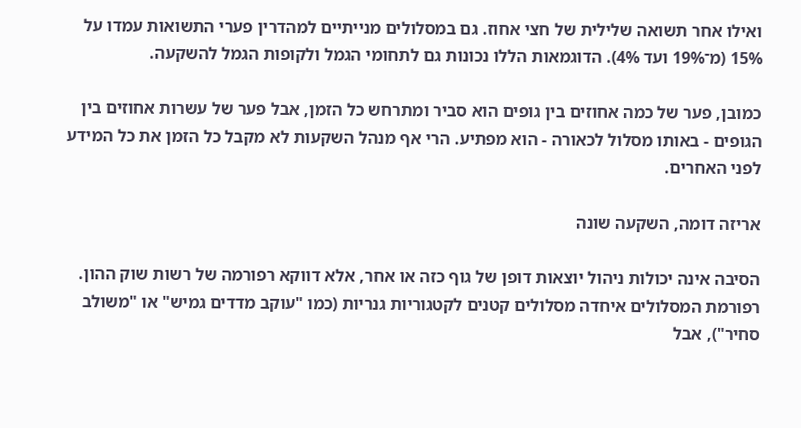ואילו אחר תשואה שלילית של חצי אחוז. גם במסלולים מנייתיים למהדרין פערי התשואות עמדו על 15% (מ־19% ועד 4%). הדוגמאות הללו נכונות גם לתחומי הגמל ולקופות הגמל להשקעה.

כמובן, פער של כמה אחוזים בין גופים הוא סביר ומתרחש כל הזמן, אבל פער של עשרות אחוזים בין הגופים - באותו מסלול לכאורה - הוא מפתיע. הרי אף מנהל השקעות לא מקבל כל הזמן את כל המידע לפני האחרים.

אריזה דומה, השקעה שונה

הסיבה אינה יכולות ניהול יוצאות דופן של גוף כזה או אחר, אלא דווקא רפורמה של רשות שוק ההון. רפורמת המסלולים איחדה מסלולים קטנים לקטגוריות גנריות (כמו "עוקב מדדים גמיש" או "משולב סחיר"), אבל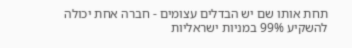תחת אותו שם יש הבדלים עצומים - חברה אחת יכולה להשקיע 99% במניות ישראליות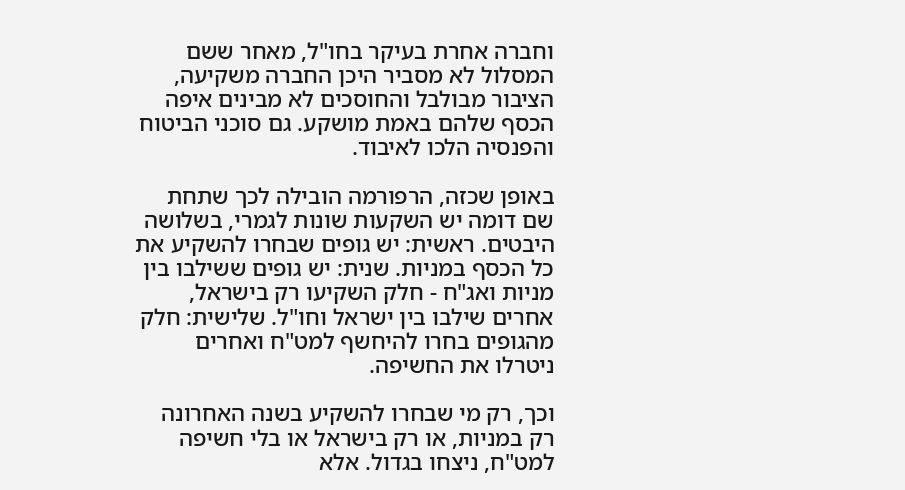וחברה אחרת בעיקר בחו"ל, מאחר ששם המסלול לא מסביר היכן החברה משקיעה, הציבור מבולבל והחוסכים לא מבינים איפה הכסף שלהם באמת מושקע. גם סוכני הביטוח והפנסיה הלכו לאיבוד.

באופן שכזה, הרפורמה הובילה לכך שתחת שם דומה יש השקעות שונות לגמרי, בשלושה היבטים. ראשית: יש גופים שבחרו להשקיע את כל הכסף במניות. שנית: יש גופים ששילבו בין מניות ואג"ח - חלק השקיעו רק בישראל, אחרים שילבו בין ישראל וחו"ל. שלישית: חלק מהגופים בחרו להיחשף למט"ח ואחרים ניטרלו את החשיפה.

וכך, רק מי שבחרו להשקיע בשנה האחרונה רק במניות, או רק בישראל או בלי חשיפה למט"ח, ניצחו בגדול. אלא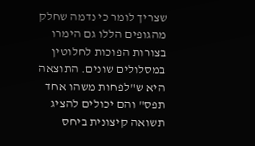שצריך לומר כי נדמה שחלק מהגופים הללו גם הימרו בצורות הפוכות לחלוטין במסלולים שונים. התוצאה היא ש"לפחות משהו אחד תפס" והם יכולים להציג תשואה קיצונית ביחס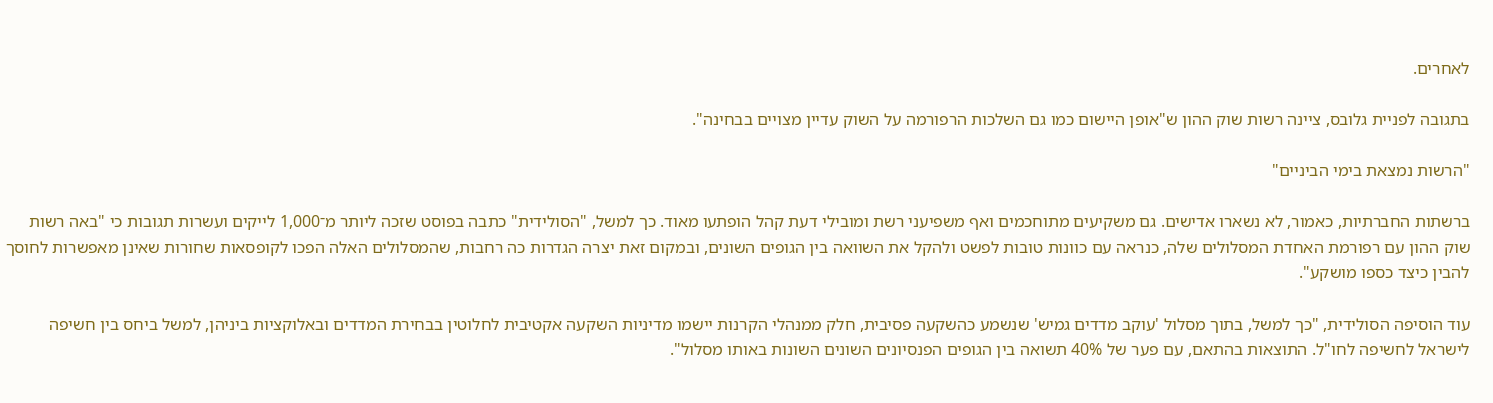לאחרים.

בתגובה לפניית גלובס, ציינה רשות שוק ההון ש"אופן היישום כמו גם השלכות הרפורמה על השוק עדיין מצויים בבחינה".

"הרשות נמצאת בימי הביניים"

ברשתות החברתיות, כאמור, לא נשארו אדישים. גם משקיעים מתוחכמים ואף משפיעני רשת ומובילי דעת קהל הופתעו מאוד. כך למשל, "הסולידית" כתבה בפוסט שזכה ליותר מ־1,000 לייקים ועשרות תגובות כי "באה רשות שוק ההון עם רפורמת האחדת המסלולים שלה, כנראה עם כוונות טובות לפשט ולהקל את השוואה בין הגופים השונים, ובמקום זאת יצרה הגדרות כה רחבות, שהמסלולים האלה הפכו לקופסאות שחורות שאינן מאפשרות לחוסך להבין כיצד כספו מושקע".

עוד הוסיפה הסולידית, "כך למשל, בתוך מסלול 'עוקב מדדים גמיש' שנשמע כהשקעה פסיבית, חלק ממנהלי הקרנות יישמו מדיניות השקעה אקטיבית לחלוטין בבחירת המדדים ובאלוקציות ביניהן, למשל ביחס בין חשיפה לישראל לחשיפה לחו"ל. התוצאות בהתאם, עם פער של 40% תשואה בין הגופים הפנסיונים השונים השונות באותו מסלול".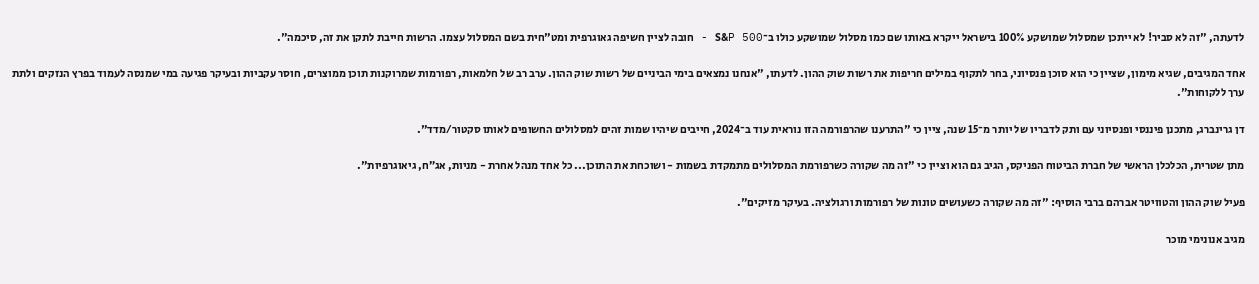לדעתה, "זה לא סביר! לא ייתכן שמסלול שמושקע 100% בישראל ייקרא באותו שם כמו מסלול שמושקע כולו ב־S&P 500 - חובה לציין חשיפה גאוגרפית ומט"חית בשם המסלול עצמו. הרשות חייבת לתקן את זה, סיכמה".

אחד המגיבים, שגיא מימון, שציין כי הוא סוכן פנסיוני, בחר לתקוף במילים חריפות את רשות שוק ההון. לדעתו, "אנחנו נמצאים בימי הביניים של רשות שוק ההון. ערב רב של חלמאות, רפורמות שמרוקנות תוכן ממוצרים, חוסר עקביות ובעיקר פגיעה במי שמנסה לעמוד בפרץ הנזקים ולתת ערך ללקוחות".

דן גרינברג, מתכנן פיננסי ופנסיוני עם ותק לדבריו של יותר מ־15 שנה, ציין כי "התרענו שהרפורמה הזו נוראית עוד ב־2024, חייבים שיהיו שמות זהים למסלולים החשופים לאותו סקטור/מדד".

מתן שטרית, הכלכלן הראשי של חברת הביטוח הפניקס, הגיב גם הוא וציין כי "זה מה שקורה כשרפורמת המסלולים מתמקדת בשמות - ושוכחת את התוכן... כל אחד מנהל אחרת - מניות, אג״ח, גיאוגרפיות".

פעיל שוק ההון והטוויטר אברהם ברבי הוסיף: "זה מה שקורה כשעושים טונות של רפורמות ורגולציה. בעיקר מזיקים".

מגיב אנונימי מוכר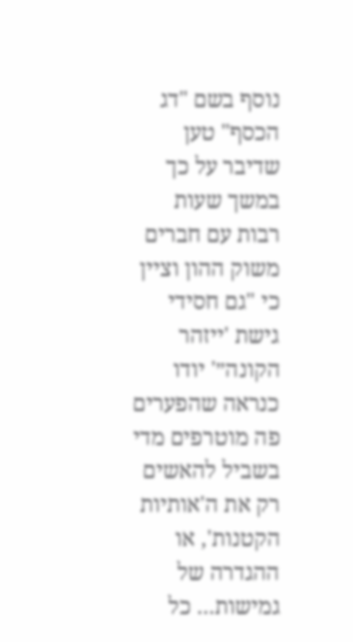נוסף בשם "דג הכסף" טען שדיבר על כך במשך שעות רבות עם חברים משוק ההון וציין כי "גם חסידי גישת 'ייזהר הקונה״' יודו כנראה שהפערים פה מוטרפים מדי בשביל להאשים רק את ה'אותיות הקטנות', או ההגדרה של גמישות... כל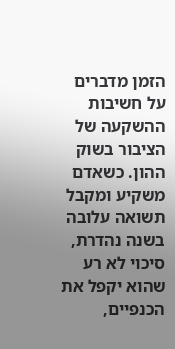הזמן מדברים על חשיבות ההשקעה של הציבור בשוק ההון. כשאדם משקיע ומקבל תשואה עלובה בשנה נהדרת, סיכוי לא רע שהוא יקפל את הכנפיים,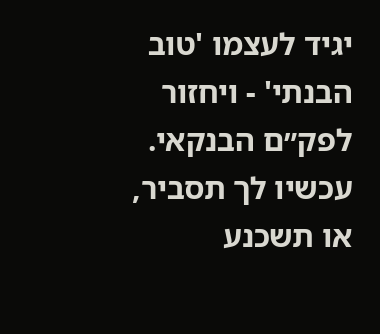יגיד לעצמו 'טוב הבנתי' - ויחזור לפק״ם הבנקאי. עכשיו לך תסביר, או תשכנע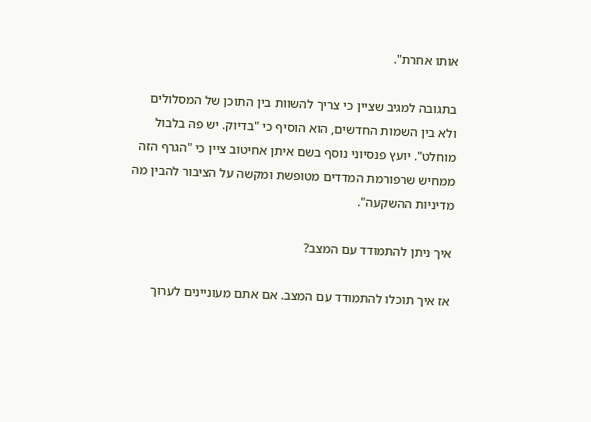אותו אחרת".

בתגובה למגיב שציין כי צריך להשוות בין התוכן של המסלולים ולא בין השמות החדשים, הוא הוסיף כי "בדיוק. יש פה בלבול מוחלט". יועץ פנסיוני נוסף בשם איתן אחיטוב ציין כי "הגרף הזה ממחיש שרפורמת המדדים מטופשת ומקשה על הציבור להבין מה מדיניות ההשקעה".

איך ניתן להתמודד עם המצב?

אז איך תוכלו להתמודד עם המצב. אם אתם מעוניינים לערוך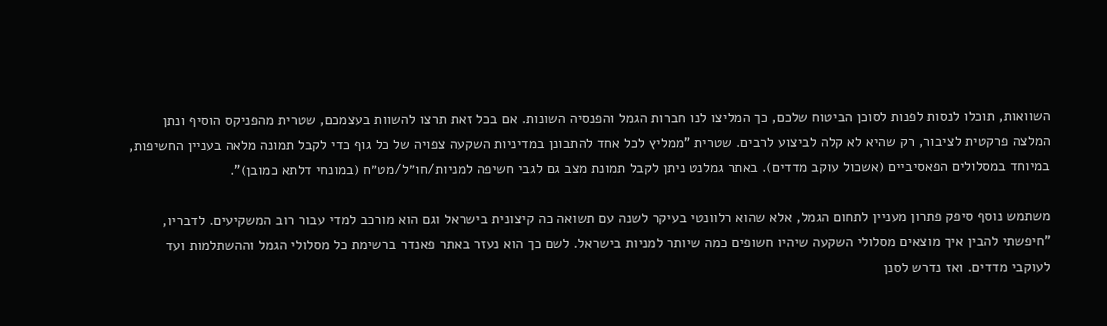השוואות, תוכלו לנסות לפנות לסוכן הביטוח שלכם, כך המליצו לנו חברות הגמל והפנסיה השונות. אם בכל זאת תרצו להשוות בעצמכם, שטרית מהפניקס הוסיף ונתן המלצה פרקטית לציבור, רק שהיא לא קלה לביצוע לרבים. שטרית "ממליץ לכל אחד להתבונן במדיניות השקעה צפויה של כל גוף כדי לקבל תמונה מלאה בעניין החשיפות, במיוחד במסלולים הפאסיביים (אשכול עוקב מדדים). באתר גמלנט ניתן לקבל תמונת מצב גם לגבי חשיפה למניות/חו״ל/מט״ח (במונחי דלתא כמובן)".

משתמש נוסף סיפק פתרון מעניין לתחום הגמל, אלא שהוא רלוונטי בעיקר לשנה עם תשואה כה קיצונית בישראל וגם הוא מורכב למדי עבור רוב המשקיעים. לדבריו, "חיפשתי להבין איך מוצאים מסלולי השקעה שיהיו חשופים כמה שיותר למניות בישראל. לשם כך הוא נעזר באתר פאנדר ברשימת כל מסלולי הגמל וההשתלמות ועד לעוקבי מדדים. ואז נדרש לסנן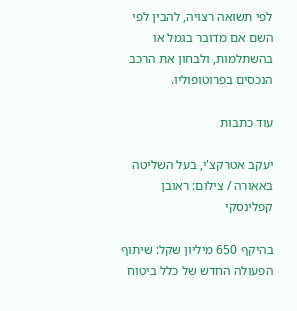לפי תשואה רצויה, להבין לפי השם אם מדובר בגמל או בהשתלמות, ולבחון את הרכב הנכסים בפרוטופוליו.

עוד כתבות

יעקב אטרקצ'י, בעל השליטה באאורה / צילום: ראובן קפלינסקי

בהיקף 650 מיליון שקל: שיתוף הפעולה החדש של כלל ביטוח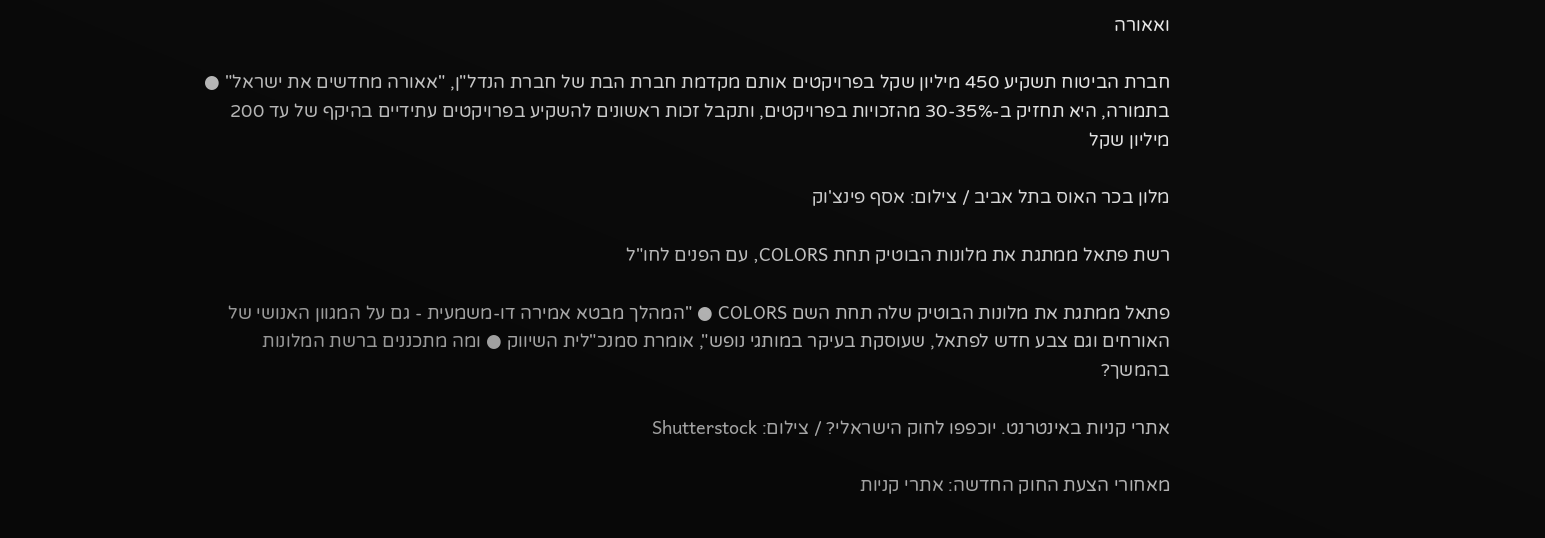ואאורה

חברת הביטוח תשקיע 450 מיליון שקל בפרויקטים אותם מקדמת חברת הבת של חברת הנדל"ן, "אאורה מחדשים את ישראל" ● בתמורה, היא תחזיק ב-30-35% מהזכויות בפרויקטים, ותקבל זכות ראשונים להשקיע בפרויקטים עתידיים בהיקף של עד 200 מיליון שקל

מלון בכר האוס בתל אביב / צילום: אסף פינצ'וק

רשת פתאל ממתגת את מלונות הבוטיק תחת COLORS, עם הפנים לחו"ל

פתאל ממתגת את מלונות הבוטיק שלה תחת השם COLORS ● "המהלך מבטא אמירה דו-משמעית - גם על המגוון האנושי של האורחים וגם צבע חדש לפתאל, שעוסקת בעיקר במותגי נופש", אומרת סמנכ"לית השיווק ● ומה מתכננים ברשת המלונות בהמשך?

אתרי קניות באינטרנט. יוכפפו לחוק הישראלי? / צילום: Shutterstock

מאחורי הצעת החוק החדשה: אתרי קניות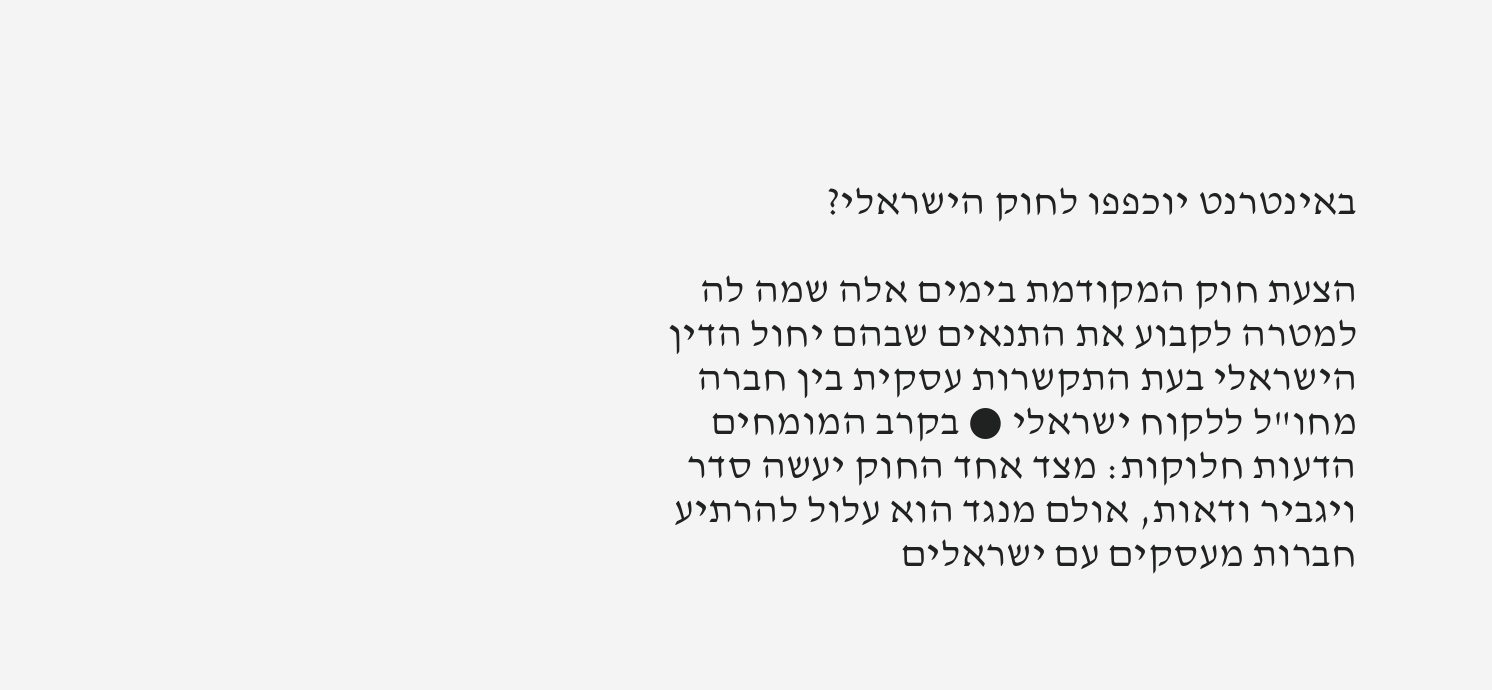באינטרנט יוכפפו לחוק הישראלי?

הצעת חוק המקודמת בימים אלה שמה לה למטרה לקבוע את התנאים שבהם יחול הדין הישראלי בעת התקשרות עסקית בין חברה מחו"ל ללקוח ישראלי ● בקרב המומחים הדעות חלוקות: מצד אחד החוק יעשה סדר ויגביר ודאות, אולם מנגד הוא עלול להרתיע חברות מעסקים עם ישראלים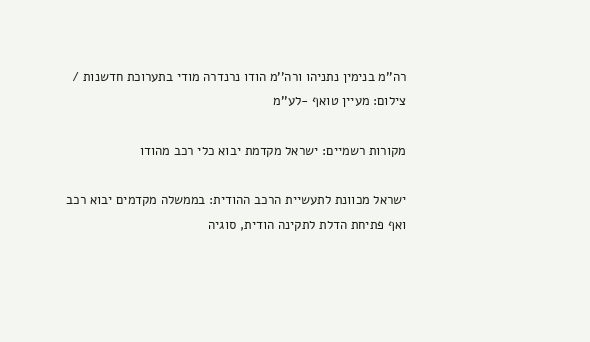רה''מ בנימין נתניהו ורה''מ הודו נרנדרה מודי בתערוכת חדשנות / צילום: מעיין טואף -לע''מ

מקורות רשמיים: ישראל מקדמת יבוא כלי רכב מהודו

ישראל מכוונת לתעשיית הרכב ההודית: בממשלה מקדמים יבוא רכב ואף פתיחת הדלת לתקינה הודית, סוגיה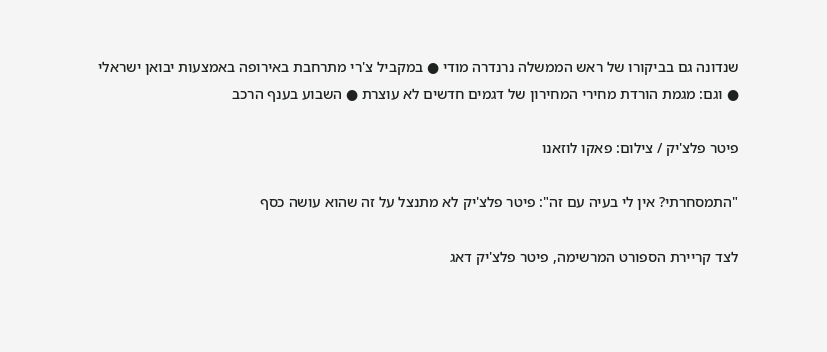שנדונה גם בביקורו של ראש הממשלה נרנדרה מודי ● במקביל צ'רי מתרחבת באירופה באמצעות יבואן ישראלי ● וגם: מגמת הורדת מחירי המחירון של דגמים חדשים לא עוצרת ● השבוע בענף הרכב

פיטר פלצ'יק / צילום: פאקו לוזאנו

"התמסחרתי? אין לי בעיה עם זה": פיטר פלצ'יק לא מתנצל על זה שהוא עושה כסף

לצד קריירת הספורט המרשימה, פיטר פלצ'יק דאג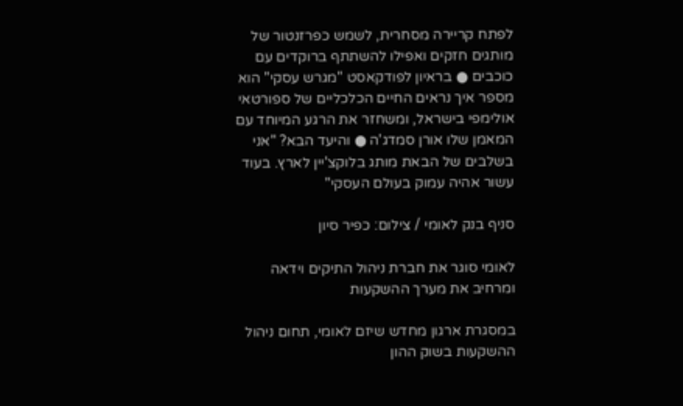לפתח קריירה מסחרית, לשמש כפרזנטור של מותגים חזקים ואפילו להשתתף ברוקדים עם כוכבים ● בראיון לפודקאסט "מגרש עסקי" הוא מספר איך נראים החיים הכלכליים של ספורטאי אולימפי בישראל, ומשחזר את הרגע המיוחד עם המאמן שלו אורן סמדג'ה ● והיעד הבא? "אני בשלבים של הבאת מותג בלוקצ'יין לארץ. בעוד עשור אהיה עמוק בעולם העסקי"

סניף בנק לאומי / צילום: כפיר סיון

לאומי סוגר את חברת ניהול התיקים וידאה ומרחיב את מערך ההשקעות

במסגרת ארגון מחדש שיזם לאומי, תחום ניהול ההשקעות בשוק ההון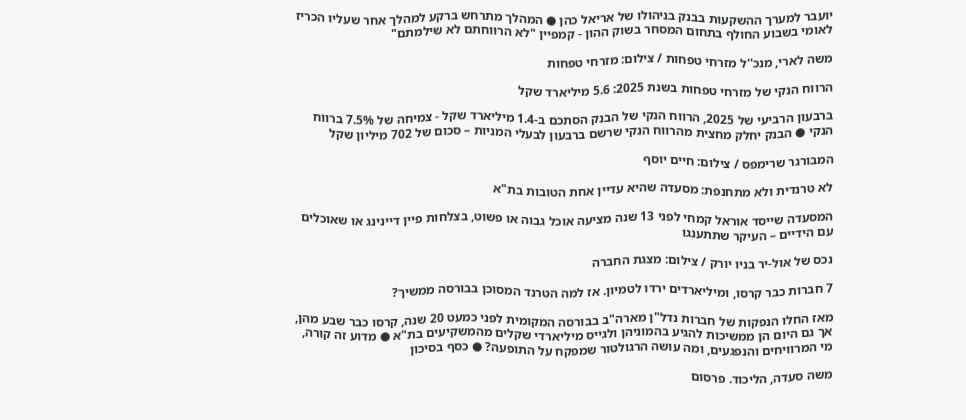יועבר למערך ההשקעות בבנק בניהולו של אריאל כהן ● המהלך מתרחש ברקע למהלך אחר שעליו הכריז לאומי בשבוע החולף בתחום המסחר בשוק ההון - קמפיין "לא הרווחתם לא שילמתם"

משה לארי, מנכ''ל מזרחי טפחות / צילום: מזרחי טפחות

הרווח הנקי של מזרחי טפחות בשנת 2025: 5.6 מיליארד שקל

ברבעון הרביעי של 2025, הרווח הנקי של הבנק הסתכם ב-1.4 מיליארד שקל - צמיחה של 7.5% ברווח הנקי ● הבנק יחלק מחצית מהרווח הנקי שרשם ברבעון לבעלי המניות – סכום של 702 מיליון שקל

המבורגר שרימפס / צילום: חיים יוסף

לא טרנדית ולא מתחנפת: מסעדה שהיא עדיין אחת הטובות בת"א

המסעדה שייסד אוראל קמחי לפני 13 שנה מציעה אוכל גבוה או פשוט, בצלחות פיין דיינינג או שאוכלים עם הידיים – העיקר שתתענגו

נכס של אול-יר בניו יורק / צילום: מצגת החברה

7 חברות כבר קרסו, ומיליארדים ירדו לטמיון. אז למה הטרנד המסוכן בבורסה ממשיך?

מאז החלו הנפקות של חברות נדל"ן מארה"ב בבורסה המקומית לפני כמעט 20 שנה, קרסו כבר שבע מהן, אך גם היום הן ממשיכות להגיע בהמוניהן ולגייס מיליארדי שקלים מהמשקיעים בת"א ● מדוע זה קורה, מי המרוויחים והנפגעים, ומה עושה הרגולטור שמפקח על התופעה? ● כסף בסיכון

משה סעדה, הליכוד. פרסום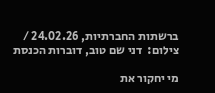ברשתות החברתיות, 24.02.26 / צילום:  דני שם טוב, דוברות הכנסת

מי יחקור את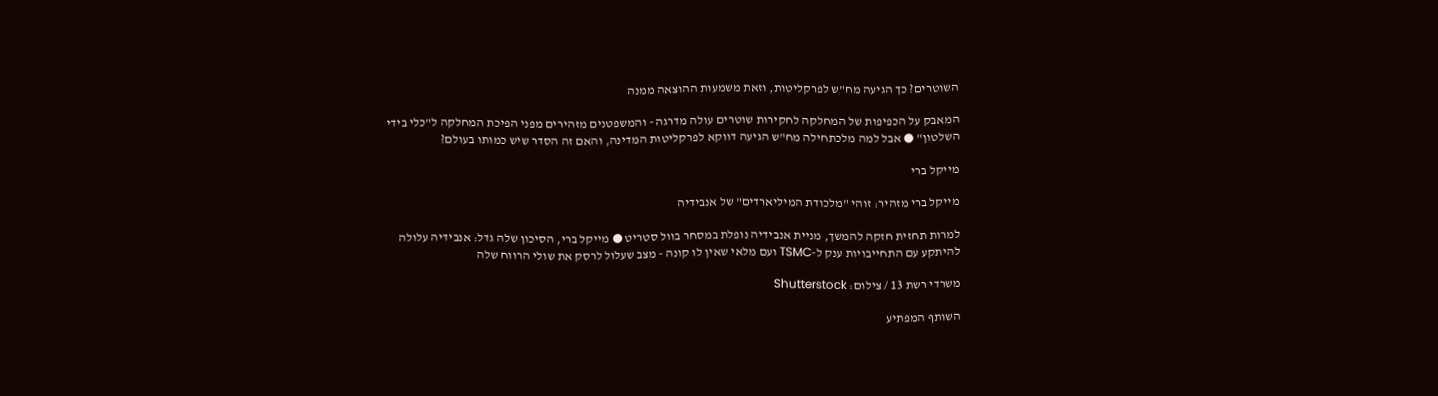השוטרים? כך הגיעה מח"ש לפרקליטות, וזאת משמעות ההוצאה ממנה

המאבק על הכפיפות של המחלקה לחקירות שוטרים עולה מדרגה - והמשפטנים מזהירים מפני הפיכת המחלקה ל"כלי בידי השלטון" ● אבל למה מלכתחילה מח"ש הגיעה דווקא לפרקליטות המדינה, והאם זה הסדר שיש כמותו בעולם?

מייקל ברי

מייקל ברי מזהיר: זוהי "מלכודת המיליארדים" של אנבידיה

למרות תחזית חזקה להמשך, מניית אנבידיה נופלת במסחר בוול סטריט ● מייקל ברי, הסיכון שלה גדל: אנבידיה עלולה להיתקע עם התחייבויות ענק ל-TSMC ועם מלאי שאין לו קונה - מצב שעלול לרסק את שולי הרווח שלה

משרדי רשת 13 / צילום: Shutterstock

השותף המפתיע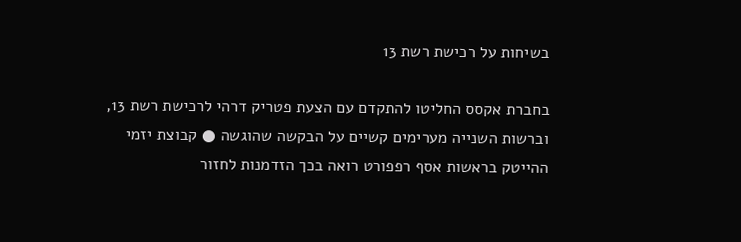בשיחות על רכישת רשת 13

בחברת אקסס החליטו להתקדם עם הצעת פטריק דרהי לרכישת רשת 13, וברשות השנייה מערימים קשיים על הבקשה שהוגשה ● קבוצת יזמי ההייטק בראשות אסף רפפורט רואה בכך הזדמנות לחזור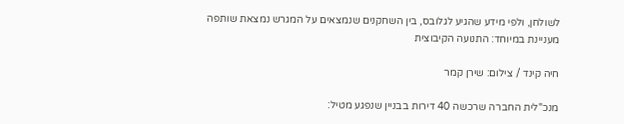לשולחן, ולפי מידע שהגיע לגלובס, בין השחקנים שנמצאים על המגרש נמצאת שותפה מעניינת במיוחד: התנועה הקיבוצית

חיה קינד / צילום: שירן קמר

מנכ"לית החברה שרכשה 40 דירות בבניין שנפגע מטיל: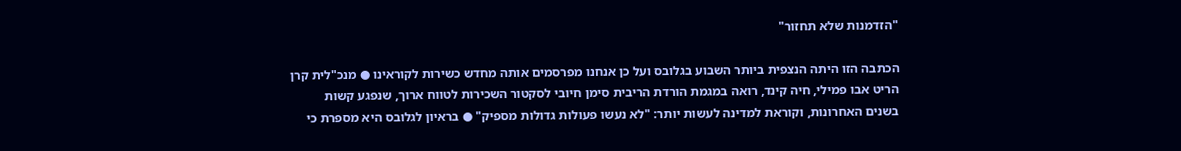"הזדמנות שלא תחזור"

הכתבה הזו היתה הנצפית ביותר השבוע בגלובס ועל כן אנחנו מפרסמים אותה מחדש כשירות לקוראינו ● מנכ"לית קרן הריט אבו פמילי, חיה קינד, רואה במגמת הורדת הריבית סימן חיובי לסקטור השכירות לטווח ארוך, שנפגע קשות בשנים האחרונות, וקוראת למדינה לעשות יותר: "לא נעשו פעולות גדולות מספיק" ● בראיון לגלובס היא מספרת כי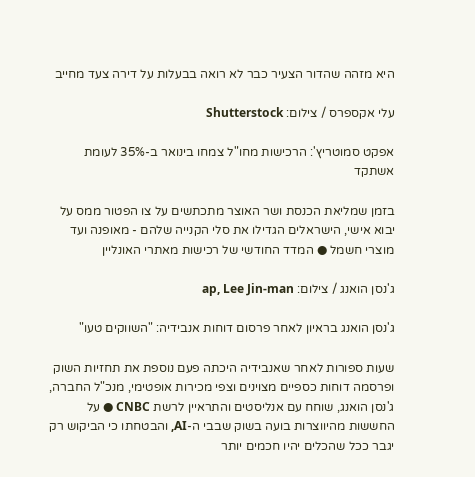היא מזהה שהדור הצעיר כבר לא רואה בבעלות על דירה צעד מחייב

עלי אקספרס / צילום: Shutterstock

אפקט סמוטריץ': הרכישות מחו"ל צמחו בינואר ב-35% לעומת אשתקד

בזמן שמליאת הכנסת ושר האוצר מתכתשים על צו הפטור ממס על יבוא אישי, הישראלים הגדילו את סלי הקנייה שלהם - מאופנה ועד מוצרי חשמל ● המדד החודשי של רכישות מאתרי האונליין

ג'נסן הואנג / צילום: ap, Lee Jin-man

ג'נסן הואנג בראיון לאחר פרסום דוחות אנבידיה: "השווקים טעו"

שעות ספורות לאחר שאנבידיה היכתה פעם נוספת את תחזיות השוק ופרסמה דוחות כספיים מצוינים וצפי מכירות אופטימי, מנכ"ל החברה, ג'נסן הואנג, שוחח עם אנליסטים והתראיין לרשת CNBC ● על החששות מהיווצרות בועה בשוק שבבי ה-AI, והבטחתו כי הביקוש רק יגבר ככל שהכלים יהיו חכמים יותר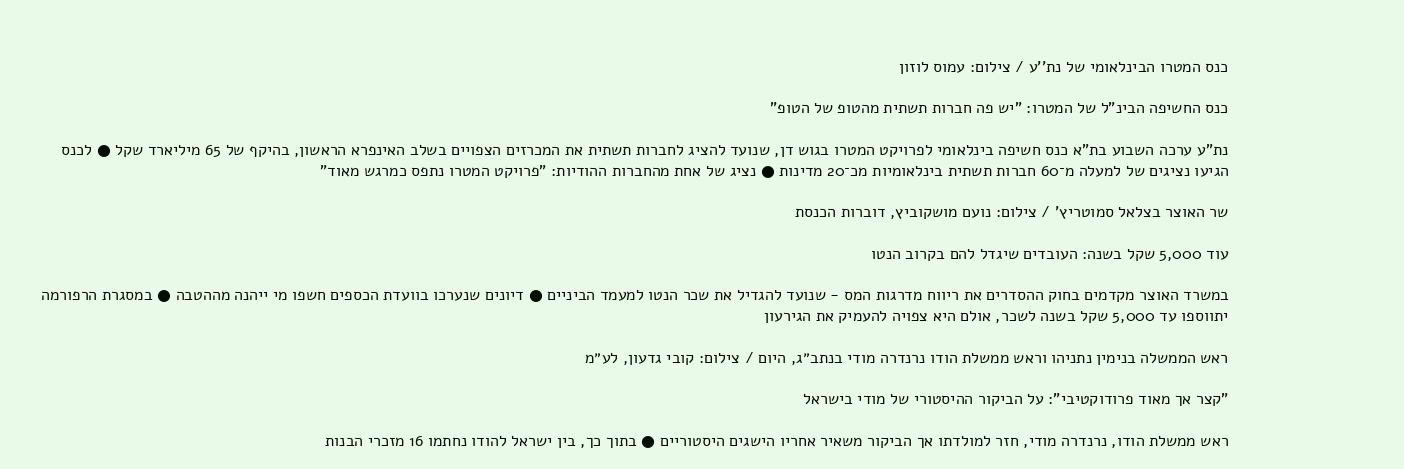כנס המטרו הבינלאומי של נת''ע / צילום: עמוס לוזון

כנס החשיפה הבינ"ל של המטרו: "יש פה חברות תשתית מהטופ של הטופ"

נת"ע ערכה השבוע בת"א כנס חשיפה בינלאומי לפרויקט המטרו בגוש דן, שנועד להציג לחברות תשתית את המכרזים הצפויים בשלב האינפרא הראשון, בהיקף של 65 מיליארד שקל ● לכנס הגיעו נציגים של למעלה מ־60 חברות תשתית בינלאומיות מכ־20 מדינות ● נציג של אחת מהחברות ההודיות: "פרויקט המטרו נתפס כמרגש מאוד"

שר האוצר בצלאל סמוטריץ' / צילום: נועם מושקוביץ, דוברות הכנסת

עוד 5,000 שקל בשנה: העובדים שיגדל להם בקרוב הנטו

במשרד האוצר מקדמים בחוק ההסדרים את ריווח מדרגות המס - שנועד להגדיל את שכר הנטו למעמד הביניים ● דיונים שנערכו בוועדת הכספים חשפו מי ייהנה מההטבה ● במסגרת הרפורמה יתווספו עד 5,000 שקל בשנה לשכר, אולם היא צפויה להעמיק את הגירעון

ראש הממשלה בנימין נתניהו וראש ממשלת הודו נרנדרה מודי בנתב״ג, היום / צילום: קובי גדעון, לע״מ

"קצר אך מאוד פרודוקטיבי": על הביקור ההיסטורי של מודי בישראל

ראש ממשלת הודו, נרנדרה מודי, חזר למולדתו אך הביקור משאיר אחריו הישגים היסטוריים ● בתוך כך, בין ישראל להודו נחתמו 16 מזכרי הבנות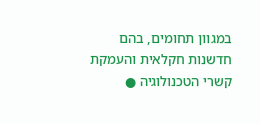במגוון תחומים, בהם חדשנות חקלאית והעמקת קשרי הטכנולוגיה ●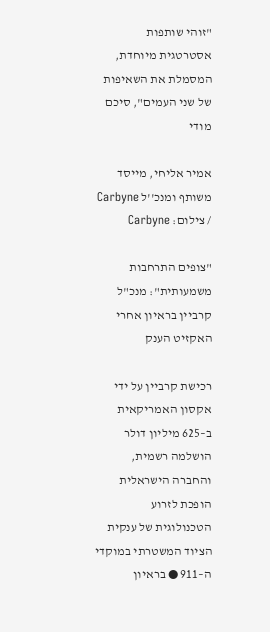"זוהי שותפות אסטרטגית מיוחדת, המסמלת את השאיפות של שני העמים", סיכם מודי

אמיר אליחי, מייסד משותף ומנכ''ל Carbyne / צילום: Carbyne

"צופים התרחבות משמעותית": מנכ"ל קרביין בראיון אחרי האקזיט הענק

רכישת קרביין על ידי אקסון האמריקאית ב–625 מיליון דולר הושלמה רשמית, והחברה הישראלית הופכת לזרוע הטכנולוגית של ענקית הציוד המשטרתי במוקדי ה–911 ● בראיון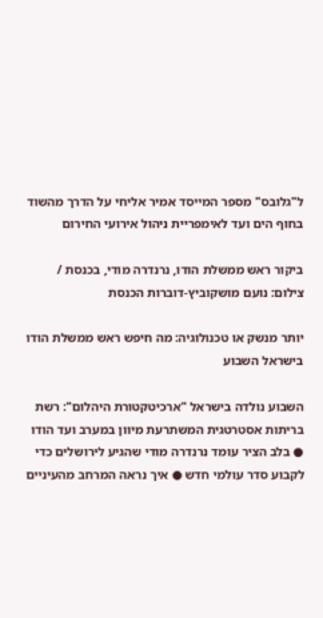ל"גלובס" מספר המייסד אמיר אליחי על הדרך מהשוד בחוף הים ועד לאימפריית ניהול אירועי החירום

ביקור ראש ממשלת הודו, נרנדרה מודי, בכנסת / צילום: נועם מושקוביץ-דוברות הכנסת

יותר מנשק או טכנולוגיה: מה חיפש ראש ממשלת הודו בישראל השבוע

השבוע נולדה בישראל "ארכיטקטורת היהלום": רשת בריתות אסטרטגית המשתרעת מיוון במערב ועד הודו ● בלב הציר עומד נרנדרה מודי שהגיע לירושלים כדי לקבוע סדר עולמי חדש ● איך נראה המרחב מהעיניים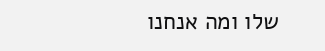שלו ומה אנחנו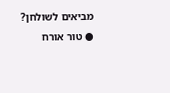מביאים לשולחן? ● טור אורח